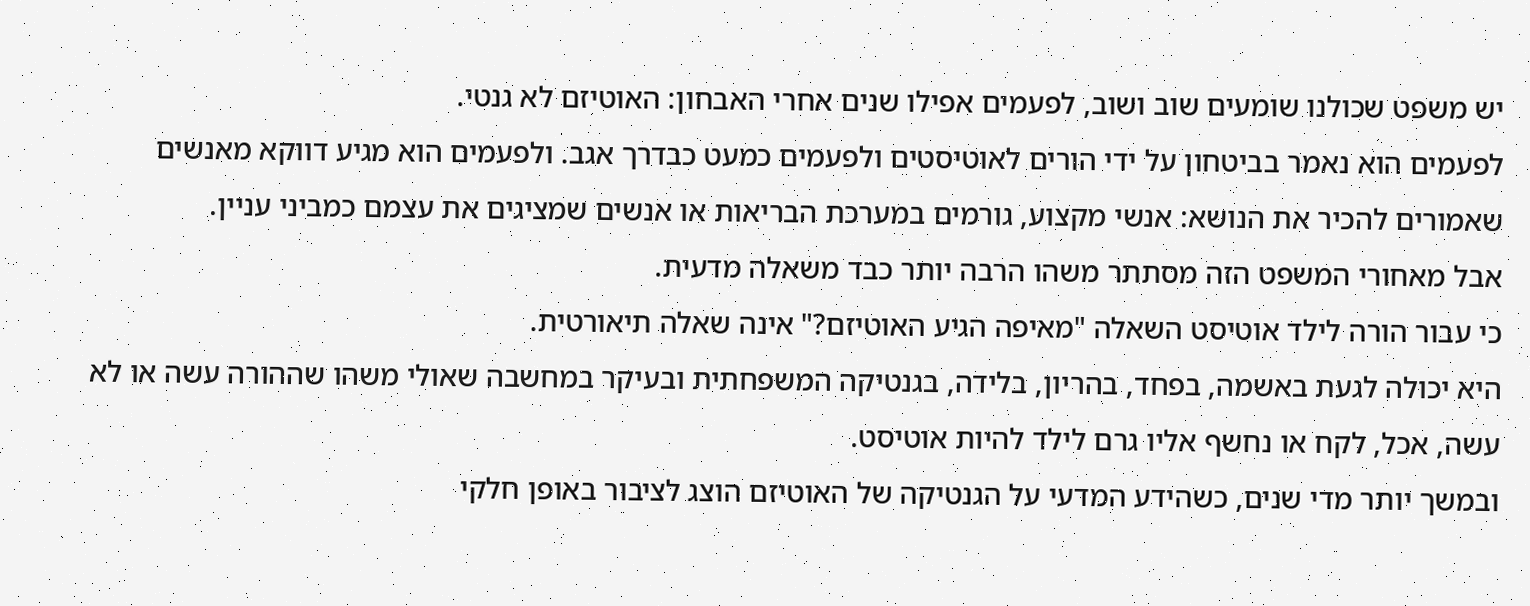יש משפט שכולנו שומעים שוב ושוב, לפעמים אפילו שנים אחרי האבחון: האוטיזם לא גנטי.
לפעמים הוא נאמר בביטחון על ידי הורים לאוטיסטים ולפעמים כמעט כבדרך אגב. ולפעמים הוא מגיע דווקא מאנשים שאמורים להכיר את הנושא: אנשי מקצוע, גורמים במערכת הבריאות או אנשים שמציגים את עצמם כמביני עניין.
אבל מאחורי המשפט הזה מסתתר משהו הרבה יותר כבד משאלה מדעית.
כי עבור הורה לילד אוטיסט השאלה "מאיפה הגיע האוטיזם?" אינה שאלה תיאורטית.
היא יכולה לגעת באשמה, בפחד, בהריון, בלידה, בגנטיקה המשפחתית ובעיקר במחשבה שאולי משהו שההורה עשה או לא עשה, אכל, לקח או נחשף אליו גרם לילד להיות אוטיסט.
ובמשך יותר מדי שנים, כשהידע המדעי על הגנטיקה של האוטיזם הוצג לציבור באופן חלקי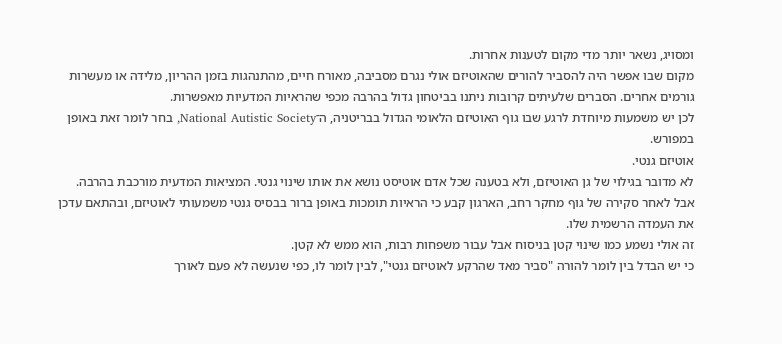ומסויג, נשאר יותר מדי מקום לטענות אחרות.
מקום שבו אפשר היה להסביר להורים שהאוטיזם אולי נגרם מסביבה, מאורח חיים, מהתנהגות בזמן ההריון, מלידה או מעשרות גורמים אחרים. הסברים שלעיתים קרובות ניתנו בביטחון גדול בהרבה מכפי שהראיות המדעיות מאפשרות.
לכן יש משמעות מיוחדת לרגע שבו גוף האוטיזם הלאומי הגדול בבריטניה, ה־National Autistic Society, בחר לומר זאת באופן במפורש.
אוטיזם גנטי.
לא מדובר בגילוי של גן האוטיזם, ולא בטענה שכל אדם אוטיסט נושא את אותו שינוי גנטי. המציאות המדעית מורכבת בהרבה. אבל לאחר סקירה של גוף מחקר רחב, הארגון קבע כי הראיות תומכות באופן ברור בבסיס גנטי משמעותי לאוטיזם, ובהתאם עדכן את העמדה הרשמית שלו.
זה אולי נשמע כמו שינוי קטן בניסוח אבל עבור משפחות רבות, הוא ממש לא קטן.
כי יש הבדל בין לומר להורה "סביר מאד שהרקע לאוטיזם גנטי", לבין לומר לו, כפי שנעשה לא פעם לאורך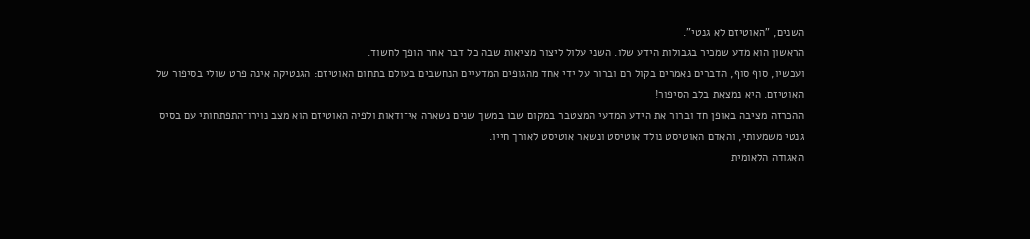השנים, "האוטיזם לא גנטי".
הראשון הוא מדע שמכיר בגבולות הידע שלו. השני עלול ליצור מציאות שבה כל דבר אחר הופך לחשוד.
ועכשיו, סוף סוף, הדברים נאמרים בקול רם וברור על ידי אחד מהגופים המדעיים הנחשבים בעולם בתחום האוטיזם: הגנטיקה אינה פרט שולי בסיפור של האוטיזם. היא נמצאת בלב הסיפור!
ההכרזה מציבה באופן חד וברור את הידע המדעי המצטבר במקום שבו במשך שנים נשארה אי־ודאות ולפיה האוטיזם הוא מצב נוירו־התפתחותי עם בסיס גנטי משמעותי, והאדם האוטיסט נולד אוטיסט ונשאר אוטיסט לאורך חייו.
האגודה הלאומית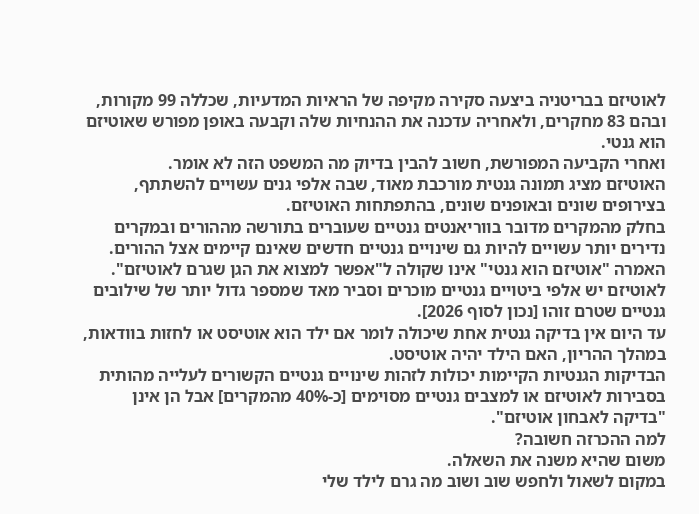לאוטיזם בבריטניה ביצעה סקירה מקיפה של הראיות המדעיות, שכללה 99 מקורות, ובהם 83 מחקרים, ולאחריה עדכנה את ההנחיות שלה וקבעה באופן מפורש שאוטיזם הוא גנטי.
ואחרי הקביעה המפורשת, חשוב להבין בדיוק מה המשפט הזה לא אומר.
האוטיזם מציג תמונה גנטית מורכבת מאוד, שבה אלפי גנים עשויים להשתתף, בצירופים שונים ובאופנים שונים, בהתפתחות האוטיזם.
בחלק מהמקרים מדובר בווריאנטים גנטיים שעוברים בתורשה מההורים ובמקרים נדירים יותר עשויים להיות גם שינויים גנטיים חדשים שאינם קיימים אצל ההורים.
האמרה "אוטיזם הוא גנטי" אינו שקולה ל"אפשר למצוא את הגן שגרם לאוטיזם". לאוטיזם יש אלפי ביטויים גנטיים מוכרים וסביר מאד שמספר גדול יותר של שילובים גנטיים שטרם זוהו [נכון לסוף 2026].
עד היום אין בדיקה גנטית אחת שיכולה לומר אם ילד הוא אוטיסט או לחזות בוודאות, במהלך ההריון, האם הילד יהיה אוטיסט.
הבדיקות הגנטיות הקיימות יכולות לזהות שינויים גנטיים הקשורים לעלייה מהותית בסבירות לאוטיזם או למצבים גנטיים מסוימים [כ-40% מהמקרים] אבל הן אינן "בדיקה לאבחון אוטיזם".
למה ההכרזה חשובה?
משום שהיא משנה את השאלה.
במקום לשאול ולחפש שוב ושוב מה גרם לילד שלי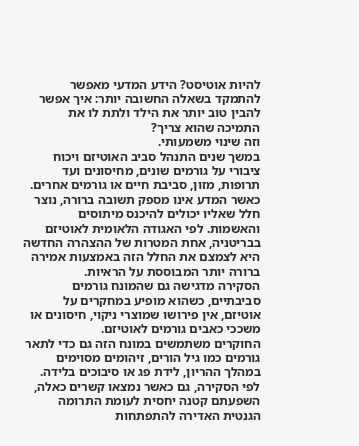להיות אוטיסט? הידע המדעי מאפשר להתמקד בשאלה החשובה יותר: איך אפשר להבין טוב יותר את הילד ולתת לו את התמיכה שהוא צריך?
וזה שינוי משמעותי.
במשך שנים התנהל סביב האוטיזם ויכוח ציבורי על גורמים שונים, מחיסונים ועד תרופות, מזון, סביבת חיים או גורמים אחרים.
כאשר המדע אינו מספק תשובה ברורה, נוצר חלל שאליו יכולים להיכנס מיתוסים והאשמות. לפי האגודה הלאומית לאוטיזם בבריטניה, אחת המטרות של ההצהרה החדשה היא לצמצם את החלל הזה באמצעות אמירה ברורה יותר המבוססת על הראיות.
הסקירה מדגישה גם שהמונח גורמים סביבתיים, כשהוא מופיע במחקרים על אוטיזם, אין פירושו שמוצרי ניקוי, חיסונים או משככי כאבים גורמים לאוטיזם.
החוקרים משתמשים במונח הזה גם כדי לתאר גורמים כמו גיל הורים, זיהומים מסוימים במהלך ההריון, לידת פג או סיבוכים בלידה. לפי הסקירה, גם כאשר נמצאו קשרים כאלה, השפעתם קטנה יחסית לעומת התרומה הגנטית האדירה להתפתחות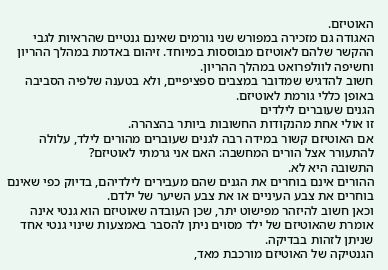האוטיזם.
האגודה גם מזכירה במפורש שני גורמים שאינם גנטיים שהראיות לגבי ההקשר שלהם לאוטיזם מבוססות במיוחד. זיהום באדמת במהלך ההריון וחשיפה לוולפרואט במהלך ההריון.
חשוב להדגיש שמדובר במצבים ספציפיים, ולא בטענה שלפיה הסביבה באופן כללי גורמת לאוטיזם.
הגנים שעוברים לילדים
זו אולי אחת מהנקודות החשובות ביותר בהצהרה.
אם האוטיזם קשור במידה רבה לגנים שעוברים מהורים לילד, עלולה להתעורר אצל הורים המחשבה: האם אני גרמתי לאוטיזם?
התשובה היא לא.
ההורים אינם בוחרים את הגנים שהם מעבירים לילדיהם, בדיוק כפי שאינם בוחרים את צבע העיניים או את צבע השיער של ילדם.
וכאן חשוב להיזהר מפישוט יתר, שכן העובדה שאוטיזם הוא גנטי אינה אומרת שהאוטיזם של ילד מסוים ניתן להסבר באמצעות שינוי גנטי אחד שניתן לזהות בבדיקה.
הגנטיקה של האוטיזם מורכבת מאד,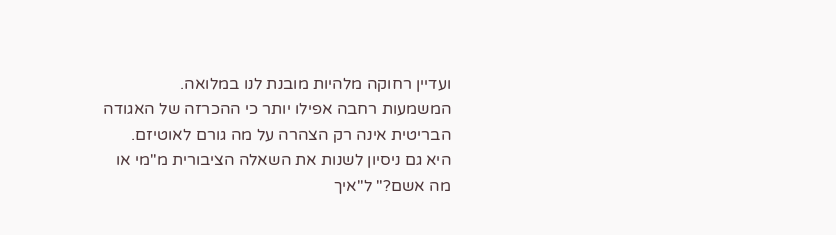ועדיין רחוקה מלהיות מובנת לנו במלואה.
המשמעות רחבה אפילו יותר כי ההכרזה של האגודה הבריטית אינה רק הצהרה על מה גורם לאוטיזם.
היא גם ניסיון לשנות את השאלה הציבורית מ"מי או מה אשם?" ל"איך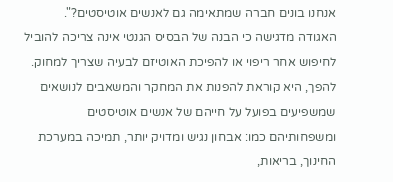אנחנו בונים חברה שמתאימה גם לאנשים אוטיסטים?".
האגודה מדגישה כי הבנה של הבסיס הגנטי אינה צריכה להוביל לחיפוש אחר ריפוי או להפיכת האוטיזם לבעיה שצריך למחוק.
להפך, היא קוראת להפנות את המחקר והמשאבים לנושאים שמשפיעים בפועל על חייהם של אנשים אוטיסטים ומשפחותיהם כמו: אבחון נגיש ומדויק יותר, תמיכה במערכת החינוך, בריאות,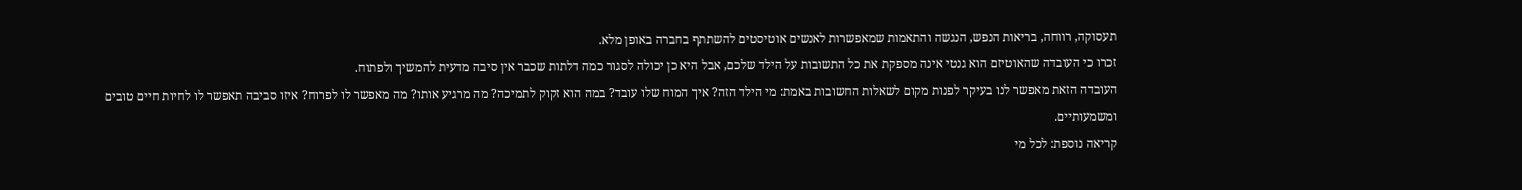תעסוקה, רווחה, בריאות הנפש, הנגשה והתאמות שמאפשרות לאנשים אוטיסטים להשתתף בחברה באופן מלא.
זכרו כי העובדה שהאוטיזם הוא גנטי אינה מספקת את כל התשובות על הילד שלכם, אבל היא כן יכולה לסגור כמה דלתות שכבר אין סיבה מדעית להמשיך ולפתוח.
העובדה הזאת מאפשר לנו בעיקר לפנות מקום לשאלות החשובות באמת: מי הילד הזה? איך המוח שלו עובד? במה הוא זקוק לתמיכה? מה מרגיע אותו? מה מאפשר לו לפרוח? איזו סביבה תאפשר לו לחיות חיים טובים ומשמעותיים.
קריאה נוספת: לכל מי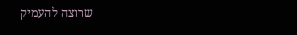שרוצה להעמיק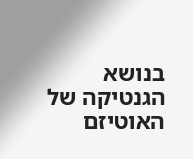בנושא הגנטיקה של האוטיזם